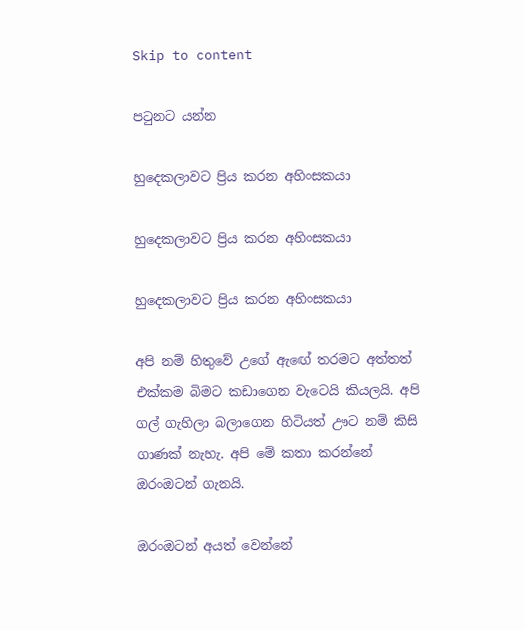Skip to content

පටුනට යන්න

හුදෙකලාවට ප්‍රිය කරන අහිංසකයා

හුදෙකලාවට ප්‍රිය කරන අහිංසකයා

හුදෙකලාවට ප්‍රිය කරන අහිංසකයා

අපි නම් හිතුවේ උගේ ඇඟේ තරමට අත්තත් එක්කම බිමට කඩාගෙන වැටෙයි කියලයි. අපි ගල් ගැහිලා බලාගෙන හිටියත් ඌට නම් කිසි ගාණක් නැහැ. අපි මේ කතා කරන්නේ ඔරංඔටන් ගැනයි.

ඔරංඔටන් අයත් වෙන්නේ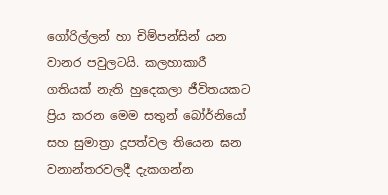ගෝරිල්ලන් හා චිම්පන්සින් යන වානර පවුලටයි. කලහාකාරී ගතියක් නැති හුදෙකලා ජීවිතයකට ප්‍රිය කරන මෙම සතුන් බෝර්නියෝ සහ සුමාත්‍රා දූපත්වල තියෙන ඝන වනාන්තරවලදී දැකගන්න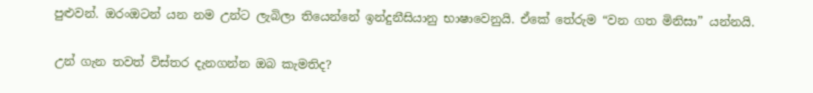පුළුවන්. ඔරංඔටන් යන නම උන්ට ලැබිලා තියෙන්නේ ඉන්දුනීසියානු භාෂාවෙනුයි. ඒකේ තේරුම “වන ගත මිනිසා” යන්නයි.

උන් ගැන තවත් විස්තර දැනගන්න ඔබ කැමතිද?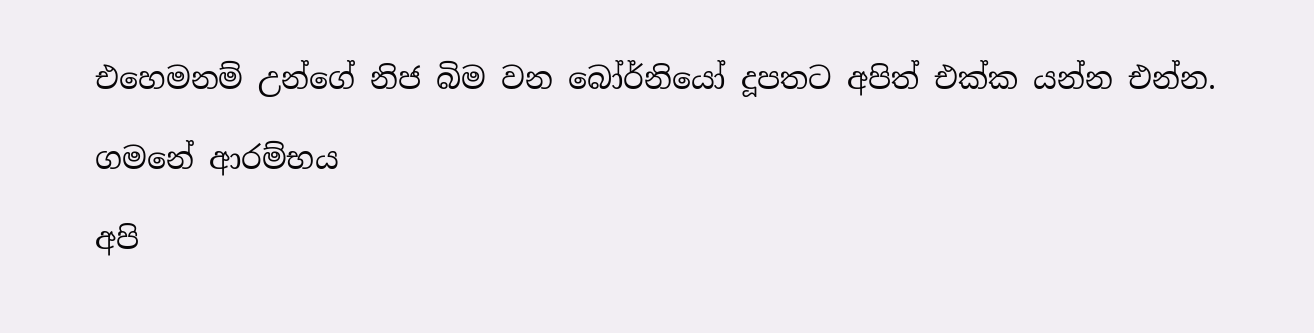එහෙමනම් උන්ගේ නිජ බිම වන බෝර්නියෝ දූපතට අපිත් එක්ක යන්න එන්න.

ගමනේ ආරම්භය

අපි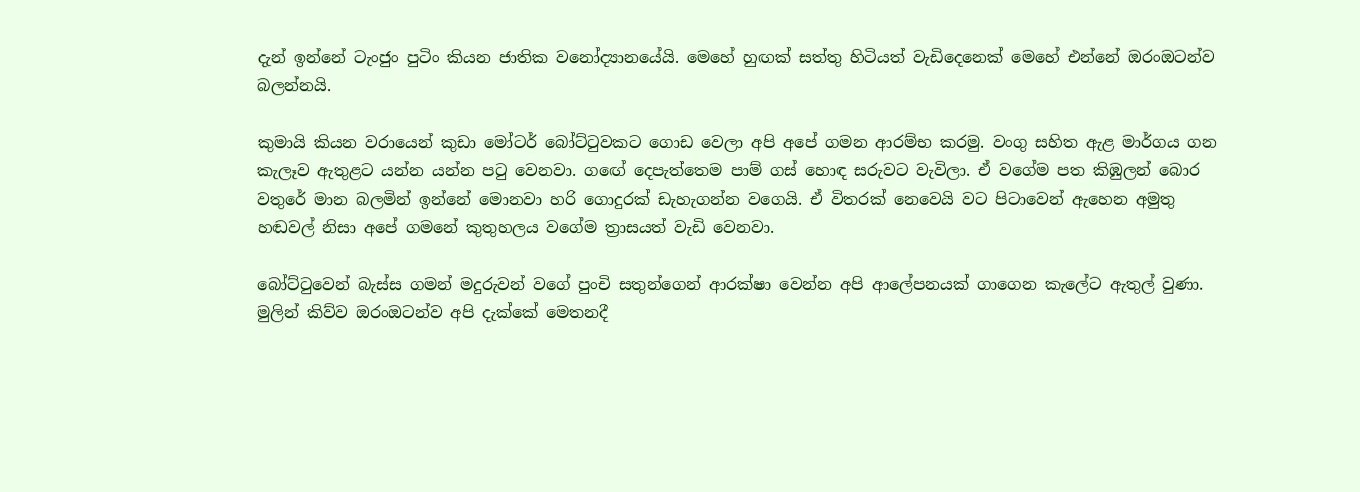දැන් ඉන්නේ ටැංජුං පුටිං කියන ජාතික වනෝද්‍යානයේයි. මෙහේ හුඟක් සත්තු හිටියත් වැඩිදෙනෙක් මෙහේ එන්නේ ඔරංඔටන්ව බලන්නයි.

කුමායි කියන වරායෙන් කුඩා මෝටර් බෝට්ටුවකට ගොඩ වෙලා අපි අපේ ගමන ආරම්භ කරමු. වංගු සහිත ඇළ මාර්ගය ගන කැලෑව ඇතුළට යන්න යන්න පටු වෙනවා. ගඟේ දෙපැත්තෙම පාම් ගස් හොඳ සරුවට වැවිලා. ඒ වගේම පත කිඹුලන් බොර වතුරේ මාන බලමින් ඉන්නේ මොනවා හරි ගොදුරක් ඩැහැගන්න වගෙයි. ඒ විතරක් නෙවෙයි වට පිටාවෙන් ඇහෙන අමුතු හඬවල් නිසා අපේ ගමනේ කුතුහලය වගේම ත්‍රාසයත් වැඩි වෙනවා.

බෝට්ටුවෙන් බැස්ස ගමන් මදුරුවන් වගේ පුංචි සතුන්ගෙන් ආරක්ෂා වෙන්න අපි ආලේපනයක් ගාගෙන කැලේට ඇතුල් වුණා. මුලින් කිව්ව ඔරංඔටන්ව අපි දැක්කේ මෙතනදී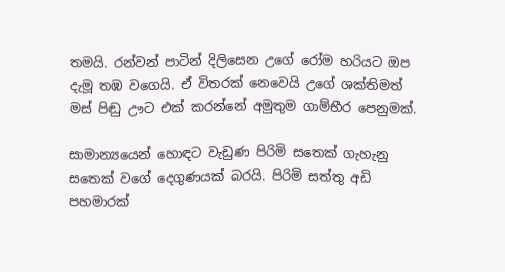තමයි. රන්වන් පාටින් දිලිසෙන උගේ රෝම හරියට ඔප දැමූ තඹ වගෙයි. ඒ විතරක් නෙවෙයි උගේ ශක්තිමත් මස් පිඬු ඌට එක් කරන්නේ අමුතුම ගාම්භීර පෙනුමක්.

සාමාන්‍යයෙන් හොඳට වැඩුණ පිරිමි සතෙක් ගැහැනු සතෙක් වගේ දෙගුණයක් බරයි. පිරිමි සත්තු අඩි පහමාරක්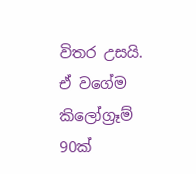විතර උසයි. ඒ වගේම කිලෝග්‍රෑම් 90ක්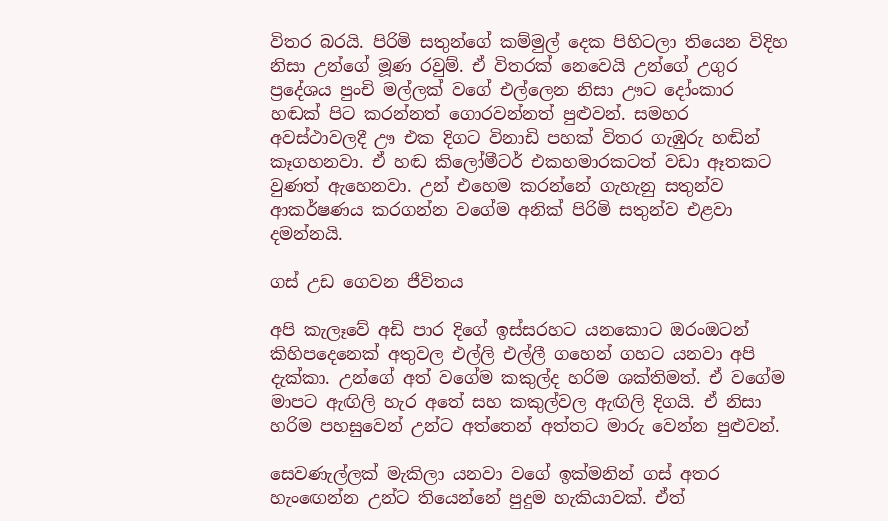විතර බරයි. පිරිමි සතුන්ගේ කම්මුල් දෙක පිහිටලා තියෙන විදිහ නිසා උන්ගේ මූණ රවුම්. ඒ විතරක් නෙවෙයි උන්ගේ උගුර ප්‍රදේශය පුංචි මල්ලක් වගේ එල්ලෙන නිසා ඌට දෝංකාර හඬක් පිට කරන්නත් ගොරවන්නත් පුළුවන්. සමහර අවස්ථාවලදී ඌ එක දිගට විනාඩි පහක් විතර ගැඹුරු හඬින් කෑගහනවා. ඒ හඬ කිලෝමීටර් එකහමාරකටත් වඩා ඈතකට වුණත් ඇහෙනවා. උන් එහෙම කරන්නේ ගැහැනු සතුන්ව ආකර්ෂණය කරගන්න වගේම අනික් පිරිමි සතුන්ව එළවා දමන්නයි.

ගස් උඩ ගෙවන ජීවිතය

අපි කැලෑවේ අඩි පාර දිගේ ඉස්සරහට යනකොට ඔරංඔටන් කිහිපදෙනෙක් අතුවල එල්ලි එල්ලී ගහෙන් ගහට යනවා අපි දැක්කා. උන්ගේ අත් වගේම කකුල්ද හරිම ශක්තිමත්. ඒ වගේම මාපට ඇඟිලි හැර අතේ සහ කකුල්වල ඇඟිලි දිගයි. ඒ නිසා හරිම පහසුවෙන් උන්ට අත්තෙන් අත්තට මාරු වෙන්න පුළුවන්.

සෙවණැල්ලක් මැකිලා යනවා වගේ ඉක්මනින් ගස් අතර හැංඟෙන්න උන්ට තියෙන්නේ පුදුම හැකියාවක්. ඒත්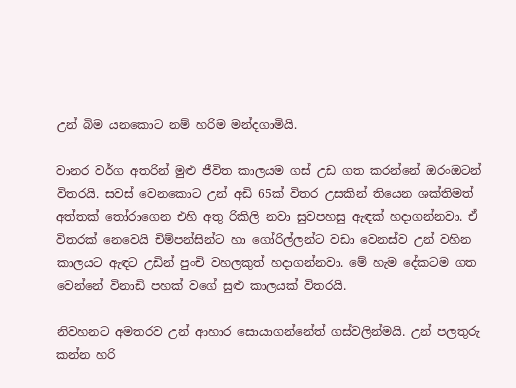උන් බිම යනකොට නම් හරිම මන්දගාමියි.

වානර වර්ග අතරින් මුළු ජීවිත කාලයම ගස් උඩ ගත කරන්නේ ඔරංඔටන් විතරයි. සවස් වෙනකොට උන් අඩි 65ක් විතර උසකින් තියෙන ශක්තිමත් අත්තක් තෝරාගෙන එහි අතු රිකිලි නවා සුවපහසු ඇඳක් හදාගන්නවා. ඒ විතරක් නෙවෙයි චිම්පන්සින්ට හා ගෝරිල්ලන්ට වඩා වෙනස්ව උන් වහින කාලයට ඇඳට උඩින් පුංචි වහලකුත් හදාගන්නවා. මේ හැම දේකටම ගත වෙන්නේ විනාඩි පහක් වගේ සුළු කාලයක් විතරයි.

නිවහනට අමතරව උන් ආහාර සොයාගන්නේත් ගස්වලින්මයි. උන් පලතුරු කන්න හරි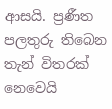ආසයි. ප්‍රණීත පලතුරු තිබෙන තැන් විතරක් නෙවෙයි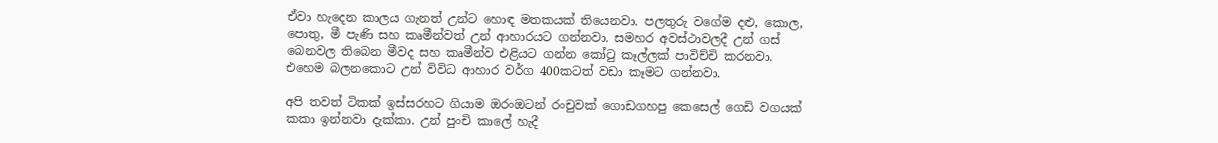ඒවා හැදෙන කාලය ගැනත් උන්ට හොඳ මතකයක් තියෙනවා. පලතුරු වගේම දළු, කොල, පොතු, මී පැණි සහ කෘමීන්වත් උන් ආහාරයට ගන්නවා. සමහර අවස්ථාවලදී උන් ගස් බෙනවල තිබෙන මීවද සහ කෘමීන්ව එළියට ගන්න කෝටු කෑල්ලක් පාවිච්චි කරනවා. එහෙම බලනකොට උන් විවිධ ආහාර වර්ග 400කටත් වඩා කෑමට ගන්නවා.

අපි තවත් ටිකක් ඉස්සරහට ගියාම ඔරංඔටන් රංචුවක් ගොඩගහපු කෙසෙල් ගෙඩි වගයක් කකා ඉන්නවා දැක්කා. උන් පුංචි කාලේ හැදී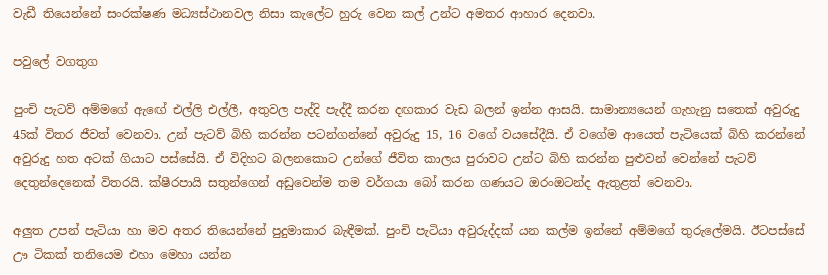වැඩී තියෙන්නේ සංරක්ෂණ මධ්‍යස්ථානවල නිසා කැලේට හුරු වෙන කල් උන්ට අමතර ආහාර දෙනවා.

පවුලේ වගතුග

පුංචි පැටව් අම්මගේ ඇඟේ එල්ලි එල්ලී, අතුවල පැද්දි පැද්දී කරන දඟකාර වැඩ බලන් ඉන්න ආසයි. සාමාන්‍යයෙන් ගැහැනු සතෙක් අවුරුදු 45ක් විතර ජීවත් වෙනවා. උන් පැටව් බිහි කරන්න පටන්ගන්නේ අවුරුදු 15, 16 වගේ වයසේදීයි. ඒ වගේම ආයෙත් පැටියෙක් බිහි කරන්නේ අවුරුදු හත අටක් ගියාට පස්සේයි. ඒ විදිහට බලනකොට උන්ගේ ජීවිත කාලය පුරාවට උන්ට බිහි කරන්න පුළුවන් වෙන්නේ පැටව් දෙතුන්දෙනෙක් විතරයි. ක්ෂීරපායි සතුන්ගෙන් අඩුවෙන්ම තම වර්ගයා බෝ කරන ගණයට ඔරංඔටන්ද ඇතුළත් වෙනවා.

අලුත උපන් පැටියා හා මව අතර තියෙන්නේ පුදුමාකාර බැඳීමක්. පුංචි පැටියා අවුරුද්දක් යන කල්ම ඉන්නේ අම්මගේ තුරුලේමයි. ඊටපස්සේ ඌ ටිකක් තනියෙම එහා මෙහා යන්න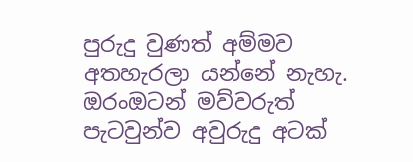පුරුදු වුණත් අම්මව අතහැරලා යන්නේ නැහැ. ඔරංඔටන් මව්වරුත් පැටවුන්ව අවුරුදු අටක්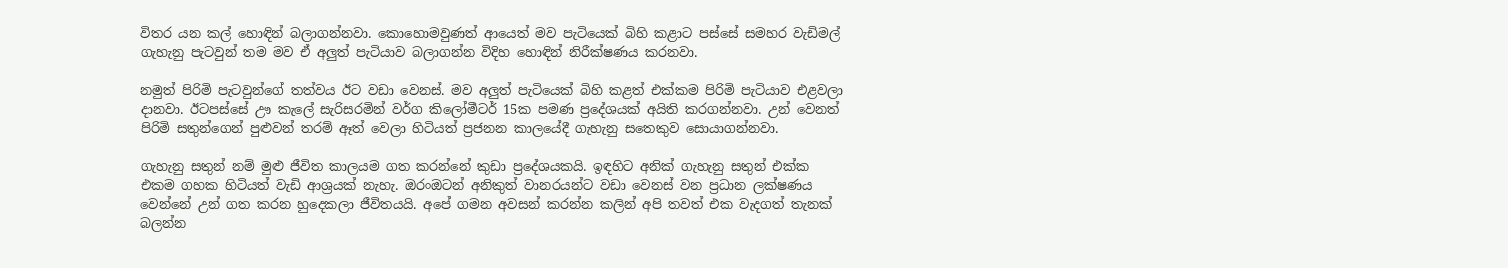විතර යන කල් හොඳින් බලාගන්නවා. කොහොමවුණත් ආයෙත් මව පැටියෙක් බිහි කළාට පස්සේ සමහර වැඩිමල් ගැහැනු පැටවුන් තම මව ඒ අලුත් පැටියාව බලාගන්න විදිහ හොඳින් නිරීක්ෂණය කරනවා.

නමුත් පිරිමි පැටවුන්ගේ තත්වය ඊට වඩා වෙනස්. මව අලුත් පැටියෙක් බිහි කළත් එක්කම පිරිමි පැටියාව එළවලා දානවා. ඊටපස්සේ ඌ කැලේ සැරිසරමින් වර්ග කිලෝමීටර් 15ක පමණ ප්‍රදේශයක් අයිති කරගන්නවා. උන් වෙනත් පිරිමි සතුන්ගෙන් පුළුවන් තරම් ඈත් වෙලා හිටියත් ප්‍රජනන කාලයේදී ගැහැනු සතෙකුව සොයාගන්නවා.

ගැහැනු සතුන් නම් මුළු ජීවිත කාලයම ගත කරන්නේ කුඩා ප්‍රදේශයකයි. ඉඳහිට අනික් ගැහැනු සතුන් එක්ක එකම ගහක හිටියත් වැඩි ආශ්‍රයක් නැහැ. ඔරංඔටන් අනිකුත් වානරයන්ට වඩා වෙනස් වන ප්‍රධාන ලක්ෂණය වෙන්නේ උන් ගත කරන හුදෙකලා ජීවිතයයි. අපේ ගමන අවසන් කරන්න කලින් අපි තවත් එක වැදගත් තැනක් බලන්න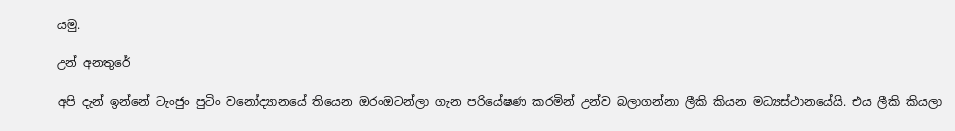යමු.

උන් අනතුරේ

අපි දැන් ඉන්නේ ටැංජුං පුටිං වනෝද්‍යානයේ තියෙන ඔරංඔටන්ලා ගැන පරියේෂණ කරමින් උන්ව බලාගන්නා ලීකි කියන මධ්‍යස්ථානයේයි. එය ලීකි කියලා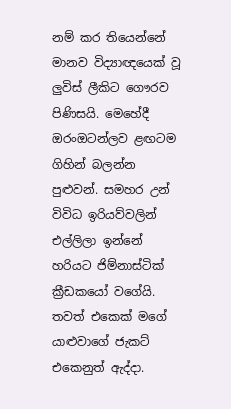නම් කර තියෙන්නේ මානව විද්‍යාඥයෙක් වූ ලුවිස් ලීකිට ගෞරව පිණිසයි. මෙහේදී ඔරංඔටන්ලව ළඟටම ගිහින් බලන්න පුළුවන්. සමහර උන් විවිධ ඉරියව්වලින් එල්ලිලා ඉන්නේ හරියට ජිම්නාස්ටික් ක්‍රීඩකයෝ වගේයි. තවත් එකෙක් මගේ යාළුවාගේ ජැකට් එකෙනුත් ඇද්දා.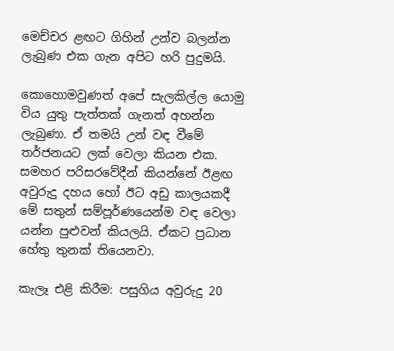මෙච්චර ළඟට ගිහින් උන්ව බලන්න ලැබුණ එක ගැන අපිට හරි පුදුමයි.

කොහොමවුණත් අපේ සැලකිල්ල යොමු විය යුතු පැත්තක් ගැනත් අහන්න ලැබුණා. ඒ තමයි උන් වඳ වීමේ තර්ජනයට ලක් වෙලා කියන එක. සමහර පරිසරවේදීන් කියන්නේ ඊළඟ අවුරුදු දහය හෝ ඊට අඩු කාලයකදී මේ සතුන් සම්පූර්ණයෙන්ම වඳ වෙලා යන්න පුළුවන් කියලයි. ඒකට ප්‍රධාන හේතු තුනක් තියෙනවා.

කැලෑ එළි කිරීම: පසුගිය අවුරුදු 20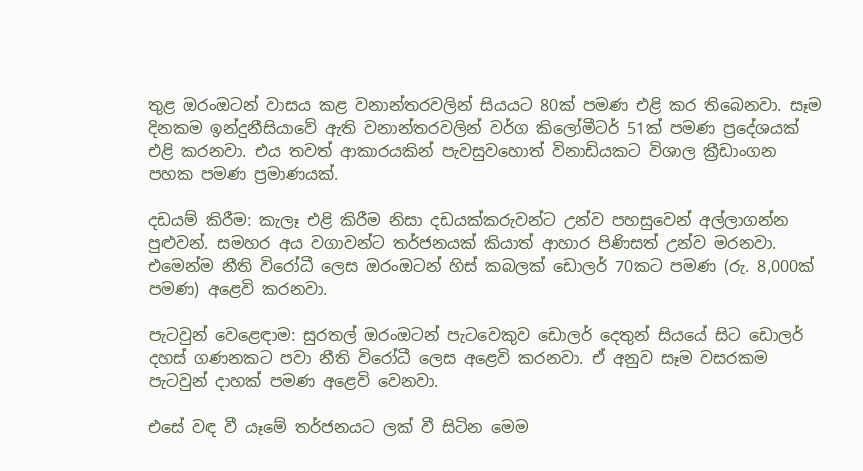තුළ ඔරංඔටන් වාසය කළ වනාන්තරවලින් සියයට 80ක් පමණ එළි කර තිබෙනවා. සෑම දිනකම ඉන්දුනීසියාවේ ඇති වනාන්තරවලින් වර්ග කිලෝමීටර් 51ක් පමණ ප්‍රදේශයක් එළි කරනවා. එය තවත් ආකාරයකින් පැවසුවහොත් විනාඩියකට විශාල ක්‍රීඩාංගන පහක පමණ ප්‍රමාණයක්.

දඩයම් කිරීම: කැලෑ එළි කිරීම නිසා දඩයක්කරුවන්ට උන්ව පහසුවෙන් අල්ලාගන්න පුළුවන්. සමහර අය වගාවන්ට තර්ජනයක් කියාත් ආහාර පිණිසත් උන්ව මරනවා. එමෙන්ම නීති විරෝධී ලෙස ඔරංඔටන් හිස් කබලක් ඩොලර් 70කට පමණ (රු. 8,000ක් පමණ) අළෙවි කරනවා.

පැටවුන් වෙළෙඳාම: සුරතල් ඔරංඔටන් පැටවෙකුව ඩොලර් දෙතුන් සියයේ සිට ඩොලර් දහස් ගණනකට පවා නීති විරෝධී ලෙස අළෙවි කරනවා. ඒ අනුව සෑම වසරකම පැටවුන් දාහක් පමණ අළෙවි වෙනවා.

එසේ වඳ වී යෑමේ තර්ජනයට ලක් වී සිටින මෙම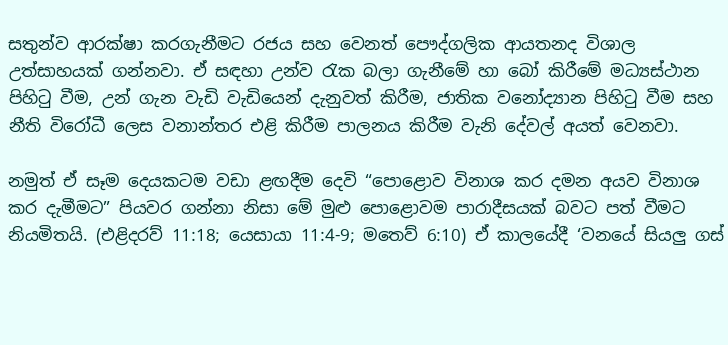සතුන්ව ආරක්ෂා කරගැනීමට රජය සහ වෙනත් පෞද්ගලික ආයතනද විශාල උත්සාහයක් ගන්නවා. ඒ සඳහා උන්ව රැක බලා ගැනීමේ හා බෝ කිරීමේ මධ්‍යස්ථාන පිහිටු වීම, උන් ගැන වැඩි වැඩියෙන් දැනුවත් කිරීම, ජාතික වනෝද්‍යාන පිහිටු වීම සහ නීති විරෝධී ලෙස වනාන්තර එළි කිරීම පාලනය කිරීම වැනි දේවල් අයත් වෙනවා.

නමුත් ඒ සෑම දෙයකටම වඩා ළඟදීම දෙවි “පොළොව විනාශ කර දමන අයව විනාශ කර දැමීමට” පියවර ගන්නා නිසා මේ මුළු පොළොවම පාරාදීසයක් බවට පත් වීමට නියමිතයි. (එළිදරව් 11:18; යෙසායා 11:4-9; මතෙව් 6:10) ඒ කාලයේදී ‘වනයේ සියලු ගස්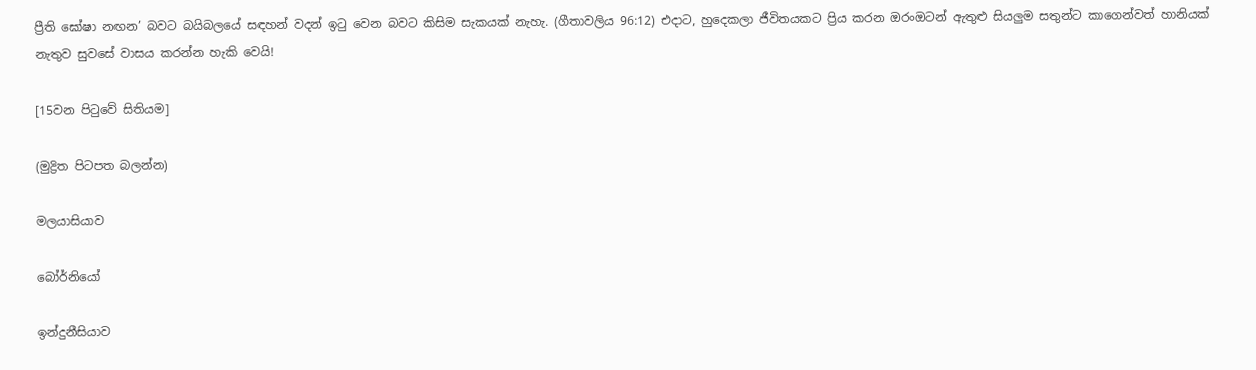ප්‍රීති ඝෝෂා නඟන’ බවට බයිබලයේ සඳහන් වදන් ඉටු වෙන බවට කිසිම සැකයක් නැහැ. (ගීතාවලිය 96:12) එදාට, හුදෙකලා ජීවිතයකට ප්‍රිය කරන ඔරංඔටන් ඇතුළු සියලුම සතුන්ට කාගෙන්වත් හානියක් නැතුව සුවසේ වාසය කරන්න හැකි වෙයි!

[15වන පිටුවේ සිතියම]

(මුද්‍රිත පිටපත බලන්න)

මලයාසියාව

බෝර්නියෝ

ඉන්දුනීසියාව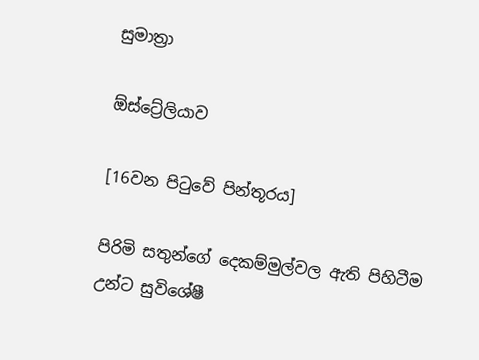සුමාත්‍රා

ඕස්ට්‍රේලියාව

[16වන පිටුවේ පින්තූරය]

පිරිමි සතුන්ගේ දෙකම්මුල්වල ඇති පිහිටීම උන්ට සුවිශේෂී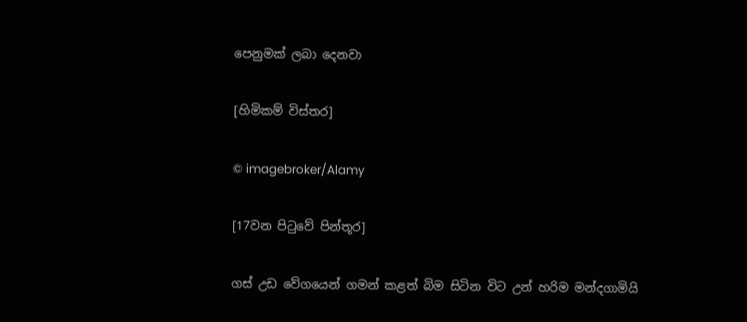පෙනුමක් ලබා දෙනවා

[හිමිකම් විස්තර]

© imagebroker/Alamy

[17වන පිටුවේ පින්තූර]

ගස් උඩ වේගයෙන් ගමන් කළත් බිම සිටින විට උන් හරිම මන්දගාමියි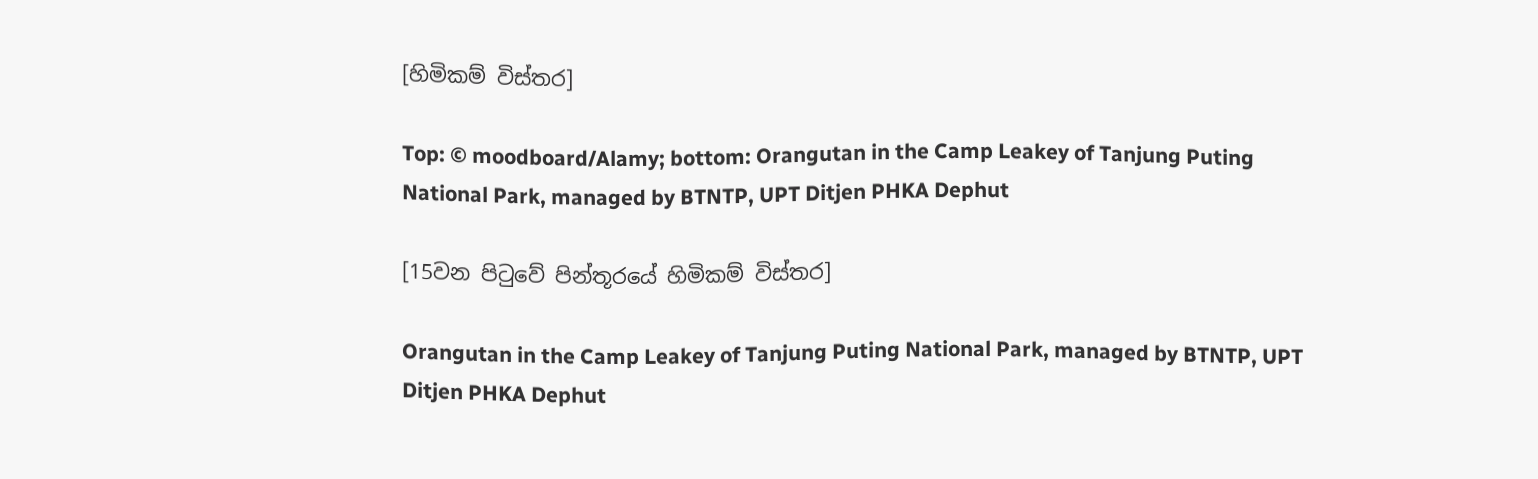[හිමිකම් විස්තර]

Top: © moodboard/Alamy; bottom: Orangutan in the Camp Leakey of Tanjung Puting National Park, managed by BTNTP, UPT Ditjen PHKA Dephut

[15වන පිටුවේ පින්තූරයේ හිමිකම් විස්තර]

Orangutan in the Camp Leakey of Tanjung Puting National Park, managed by BTNTP, UPT Ditjen PHKA Dephut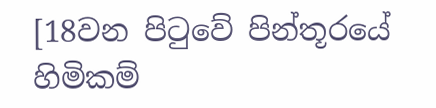[18වන පිටුවේ පින්තූරයේ හිමිකම්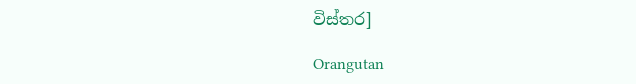විස්තර]

Orangutan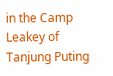in the Camp Leakey of Tanjung Puting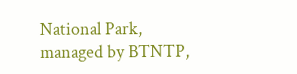National Park, managed by BTNTP,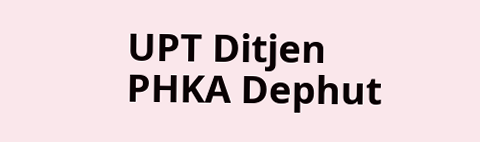UPT Ditjen PHKA Dephut